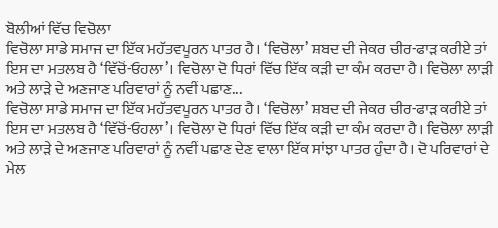ਬੋਲੀਆਂ ਵਿੱਚ ਵਿਚੋਲਾ
ਵਿਚੋਲਾ ਸਾਡੇ ਸਮਾਜ ਦਾ ਇੱਕ ਮਹੱਤਵਪੂਰਨ ਪਾਤਰ ਹੈ। ‘ਵਿਚੋਲਾ’ ਸ਼ਬਦ ਦੀ ਜੇਕਰ ਚੀਰ-ਫਾੜ ਕਰੀਏ ਤਾਂ ਇਸ ਦਾ ਮਤਲਬ ਹੈ ‘ਵਿੱਚੋਂ-ਓਹਲਾ’। ਵਿਚੋਲਾ ਦੋ ਧਿਰਾਂ ਵਿੱਚ ਇੱਕ ਕੜੀ ਦਾ ਕੰਮ ਕਰਦਾ ਹੈ। ਵਿਚੋਲਾ ਲਾੜੀ ਅਤੇ ਲਾੜੇ ਦੇ ਅਣਜਾਣ ਪਰਿਵਾਰਾਂ ਨੂੰ ਨਵੀਂ ਪਛਾਣ...
ਵਿਚੋਲਾ ਸਾਡੇ ਸਮਾਜ ਦਾ ਇੱਕ ਮਹੱਤਵਪੂਰਨ ਪਾਤਰ ਹੈ। ‘ਵਿਚੋਲਾ’ ਸ਼ਬਦ ਦੀ ਜੇਕਰ ਚੀਰ-ਫਾੜ ਕਰੀਏ ਤਾਂ ਇਸ ਦਾ ਮਤਲਬ ਹੈ ‘ਵਿੱਚੋਂ-ਓਹਲਾ’। ਵਿਚੋਲਾ ਦੋ ਧਿਰਾਂ ਵਿੱਚ ਇੱਕ ਕੜੀ ਦਾ ਕੰਮ ਕਰਦਾ ਹੈ। ਵਿਚੋਲਾ ਲਾੜੀ ਅਤੇ ਲਾੜੇ ਦੇ ਅਣਜਾਣ ਪਰਿਵਾਰਾਂ ਨੂੰ ਨਵੀਂ ਪਛਾਣ ਦੇਣ ਵਾਲਾ ਇੱਕ ਸਾਂਝਾ ਪਾਤਰ ਹੁੰਦਾ ਹੈ। ਦੋ ਪਰਿਵਾਰਾਂ ਦੇ ਮੇਲ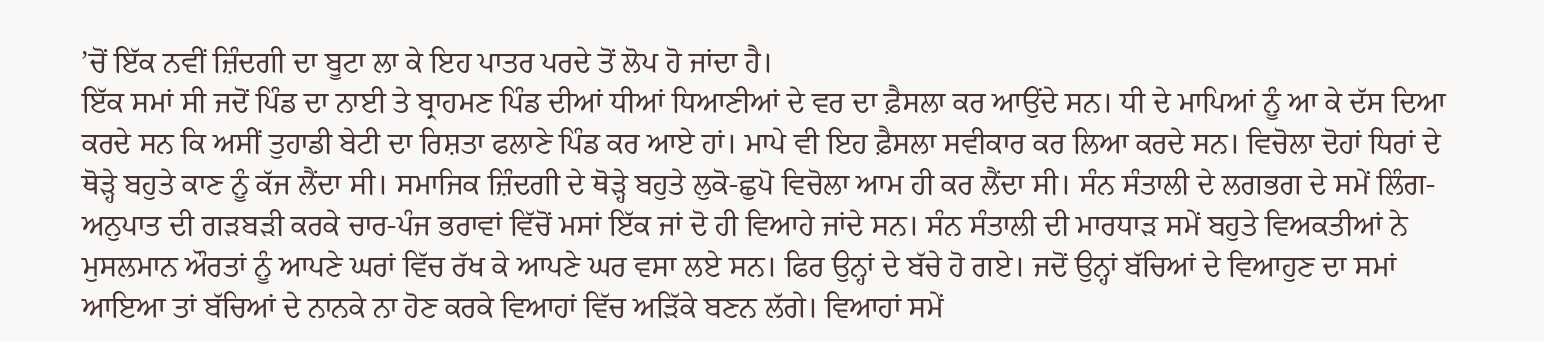’ਚੋਂ ਇੱਕ ਨਵੀਂ ਜ਼ਿੰਦਗੀ ਦਾ ਬੂਟਾ ਲਾ ਕੇ ਇਹ ਪਾਤਰ ਪਰਦੇ ਤੋਂ ਲੋਪ ਹੋ ਜਾਂਦਾ ਹੈ।
ਇੱਕ ਸਮਾਂ ਸੀ ਜਦੋਂ ਪਿੰਡ ਦਾ ਨਾਈ ਤੇ ਬ੍ਰਾਹਮਣ ਪਿੰਡ ਦੀਆਂ ਧੀਆਂ ਧਿਆਣੀਆਂ ਦੇ ਵਰ ਦਾ ਫ਼ੈਸਲਾ ਕਰ ਆਉਂਦੇ ਸਨ। ਧੀ ਦੇ ਮਾਪਿਆਂ ਨੂੰ ਆ ਕੇ ਦੱਸ ਦਿਆ ਕਰਦੇ ਸਨ ਕਿ ਅਸੀਂ ਤੁਹਾਡੀ ਬੇਟੀ ਦਾ ਰਿਸ਼ਤਾ ਫਲਾਣੇ ਪਿੰਡ ਕਰ ਆਏ ਹਾਂ। ਮਾਪੇ ਵੀ ਇਹ ਫ਼ੈਸਲਾ ਸਵੀਕਾਰ ਕਰ ਲਿਆ ਕਰਦੇ ਸਨ। ਵਿਚੋਲਾ ਦੋਹਾਂ ਧਿਰਾਂ ਦੇ ਥੋੜ੍ਹੇ ਬਹੁਤੇ ਕਾਣ ਨੂੰ ਕੱਜ ਲੈਂਦਾ ਸੀ। ਸਮਾਜਿਕ ਜ਼ਿੰਦਗੀ ਦੇ ਥੋੜ੍ਹੇ ਬਹੁਤੇ ਲੁਕੋ-ਛੁਪੋ ਵਿਚੋਲਾ ਆਮ ਹੀ ਕਰ ਲੈਂਦਾ ਸੀ। ਸੰਨ ਸੰਤਾਲੀ ਦੇ ਲਗਭਗ ਦੇ ਸਮੇਂ ਲਿੰਗ-ਅਨੁਪਾਤ ਦੀ ਗੜਬੜੀ ਕਰਕੇ ਚਾਰ-ਪੰਜ ਭਰਾਵਾਂ ਵਿੱਚੋਂ ਮਸਾਂ ਇੱਕ ਜਾਂ ਦੋ ਹੀ ਵਿਆਹੇ ਜਾਂਦੇ ਸਨ। ਸੰਨ ਸੰਤਾਲੀ ਦੀ ਮਾਰਧਾੜ ਸਮੇਂ ਬਹੁਤੇ ਵਿਅਕਤੀਆਂ ਨੇ ਮੁਸਲਮਾਨ ਔਰਤਾਂ ਨੂੰ ਆਪਣੇ ਘਰਾਂ ਵਿੱਚ ਰੱਖ ਕੇ ਆਪਣੇ ਘਰ ਵਸਾ ਲਏ ਸਨ। ਫਿਰ ਉਨ੍ਹਾਂ ਦੇ ਬੱਚੇ ਹੋ ਗਏ। ਜਦੋਂ ਉਨ੍ਹਾਂ ਬੱਚਿਆਂ ਦੇ ਵਿਆਹੁਣ ਦਾ ਸਮਾਂ ਆਇਆ ਤਾਂ ਬੱਚਿਆਂ ਦੇ ਨਾਨਕੇ ਨਾ ਹੋਣ ਕਰਕੇ ਵਿਆਹਾਂ ਵਿੱਚ ਅੜਿੱਕੇ ਬਣਨ ਲੱਗੇ। ਵਿਆਹਾਂ ਸਮੇਂ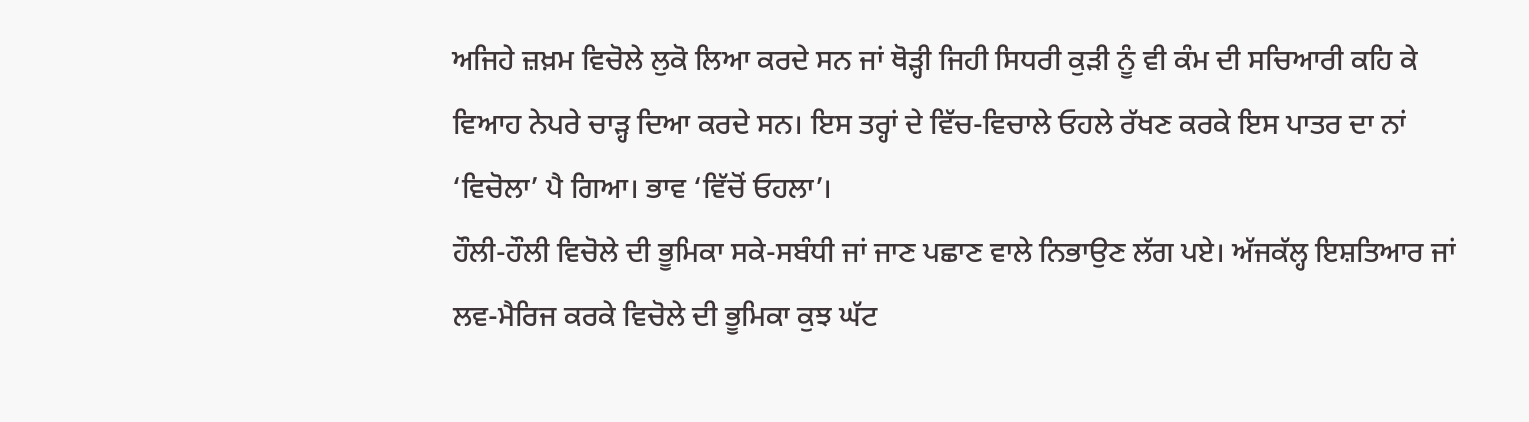ਅਜਿਹੇ ਜ਼ਖ਼ਮ ਵਿਚੋਲੇ ਲੁਕੋ ਲਿਆ ਕਰਦੇ ਸਨ ਜਾਂ ਥੋੜ੍ਹੀ ਜਿਹੀ ਸਿਧਰੀ ਕੁੜੀ ਨੂੰ ਵੀ ਕੰਮ ਦੀ ਸਚਿਆਰੀ ਕਹਿ ਕੇ ਵਿਆਹ ਨੇਪਰੇ ਚਾੜ੍ਹ ਦਿਆ ਕਰਦੇ ਸਨ। ਇਸ ਤਰ੍ਹਾਂ ਦੇ ਵਿੱਚ-ਵਿਚਾਲੇ ਓਹਲੇ ਰੱਖਣ ਕਰਕੇ ਇਸ ਪਾਤਰ ਦਾ ਨਾਂ ‘ਵਿਚੋਲਾ’ ਪੈ ਗਿਆ। ਭਾਵ ‘ਵਿੱਚੋਂ ਓਹਲਾ’।
ਹੌਲੀ-ਹੌਲੀ ਵਿਚੋਲੇ ਦੀ ਭੂਮਿਕਾ ਸਕੇ-ਸਬੰਧੀ ਜਾਂ ਜਾਣ ਪਛਾਣ ਵਾਲੇ ਨਿਭਾਉਣ ਲੱਗ ਪਏ। ਅੱਜਕੱਲ੍ਹ ਇਸ਼ਤਿਆਰ ਜਾਂ ਲਵ-ਮੈਰਿਜ ਕਰਕੇ ਵਿਚੋਲੇ ਦੀ ਭੂਮਿਕਾ ਕੁਝ ਘੱਟ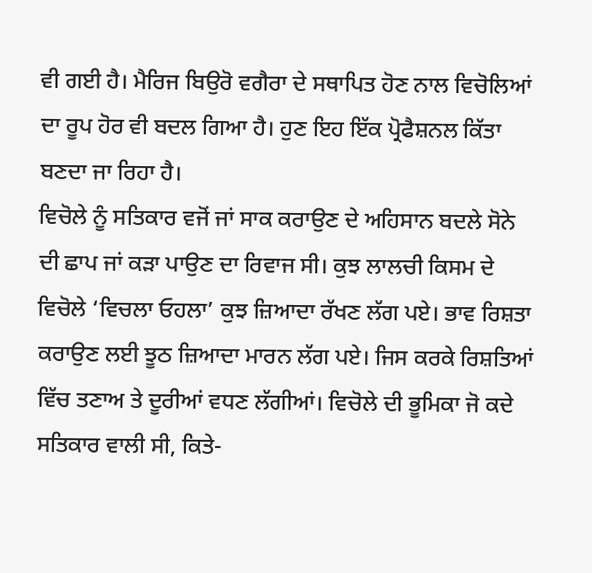ਵੀ ਗਈ ਹੈ। ਮੈਰਿਜ ਬਿਉਰੋ ਵਗੈਰਾ ਦੇ ਸਥਾਪਿਤ ਹੋਣ ਨਾਲ ਵਿਚੋਲਿਆਂ ਦਾ ਰੂਪ ਹੋਰ ਵੀ ਬਦਲ ਗਿਆ ਹੈ। ਹੁਣ ਇਹ ਇੱਕ ਪ੍ਰੋਫੈਸ਼ਨਲ ਕਿੱਤਾ ਬਣਦਾ ਜਾ ਰਿਹਾ ਹੈ।
ਵਿਚੋਲੇ ਨੂੰ ਸਤਿਕਾਰ ਵਜੋਂ ਜਾਂ ਸਾਕ ਕਰਾਉਣ ਦੇ ਅਹਿਸਾਨ ਬਦਲੇ ਸੋਨੇ ਦੀ ਛਾਪ ਜਾਂ ਕੜਾ ਪਾਉਣ ਦਾ ਰਿਵਾਜ ਸੀ। ਕੁਝ ਲਾਲਚੀ ਕਿਸਮ ਦੇ ਵਿਚੋਲੇ ‘ਵਿਚਲਾ ਓਹਲਾ’ ਕੁਝ ਜ਼ਿਆਦਾ ਰੱਖਣ ਲੱਗ ਪਏ। ਭਾਵ ਰਿਸ਼ਤਾ ਕਰਾਉਣ ਲਈ ਝੂਠ ਜ਼ਿਆਦਾ ਮਾਰਨ ਲੱਗ ਪਏ। ਜਿਸ ਕਰਕੇ ਰਿਸ਼ਤਿਆਂ ਵਿੱਚ ਤਣਾਅ ਤੇ ਦੂਰੀਆਂ ਵਧਣ ਲੱਗੀਆਂ। ਵਿਚੋਲੇ ਦੀ ਭੂਮਿਕਾ ਜੋ ਕਦੇ ਸਤਿਕਾਰ ਵਾਲੀ ਸੀ, ਕਿਤੇ-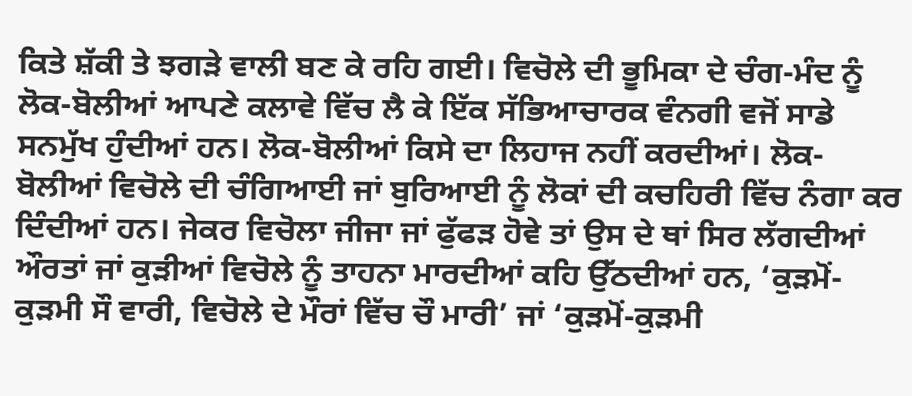ਕਿਤੇ ਸ਼ੱਕੀ ਤੇ ਝਗੜੇ ਵਾਲੀ ਬਣ ਕੇ ਰਹਿ ਗਈ। ਵਿਚੋਲੇ ਦੀ ਭੂਮਿਕਾ ਦੇ ਚੰਗ-ਮੰਦ ਨੂੰ ਲੋਕ-ਬੋਲੀਆਂ ਆਪਣੇ ਕਲਾਵੇ ਵਿੱਚ ਲੈ ਕੇ ਇੱਕ ਸੱਭਿਆਚਾਰਕ ਵੰਨਗੀ ਵਜੋਂ ਸਾਡੇ ਸਨਮੁੱਖ ਹੁੰਦੀਆਂ ਹਨ। ਲੋਕ-ਬੋਲੀਆਂ ਕਿਸੇ ਦਾ ਲਿਹਾਜ ਨਹੀਂ ਕਰਦੀਆਂ। ਲੋਕ-ਬੋਲੀਆਂ ਵਿਚੋਲੇ ਦੀ ਚੰਗਿਆਈ ਜਾਂ ਬੁਰਿਆਈ ਨੂੰ ਲੋਕਾਂ ਦੀ ਕਚਹਿਰੀ ਵਿੱਚ ਨੰਗਾ ਕਰ ਦਿੰਦੀਆਂ ਹਨ। ਜੇਕਰ ਵਿਚੋਲਾ ਜੀਜਾ ਜਾਂ ਫੁੱਫੜ ਹੋਵੇ ਤਾਂ ਉਸ ਦੇ ਥਾਂ ਸਿਰ ਲੱਗਦੀਆਂ ਔਰਤਾਂ ਜਾਂ ਕੁੜੀਆਂ ਵਿਚੋਲੇ ਨੂੰ ਤਾਹਨਾ ਮਾਰਦੀਆਂ ਕਹਿ ਉੱਠਦੀਆਂ ਹਨ, ‘ਕੁੜਮੋਂ-ਕੁੜਮੀ ਸੌ ਵਾਰੀ, ਵਿਚੋਲੇ ਦੇ ਮੌਰਾਂ ਵਿੱਚ ਚੌ ਮਾਰੀ’ ਜਾਂ ‘ਕੁੜਮੋਂ-ਕੁੜਮੀ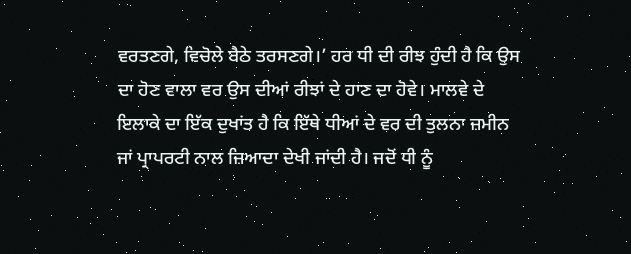ਵਰਤਣਗੇ, ਵਿਚੋਲੇ ਬੈਠੇ ਤਰਸਣਗੇ।’ ਹਰ ਧੀ ਦੀ ਰੀਝ ਹੁੰਦੀ ਹੈ ਕਿ ਉਸ ਦਾ ਹੋਣ ਵਾਲਾ ਵਰ ਉਸ ਦੀਆਂ ਰੀਝਾਂ ਦੇ ਹਾਣ ਦਾ ਹੋਵੇ। ਮਾਲਵੇ ਦੇ ਇਲਾਕੇ ਦਾ ਇੱਕ ਦੁਖਾਂਤ ਹੈ ਕਿ ਇੱਥੇ ਧੀਆਂ ਦੇ ਵਰ ਦੀ ਤੁਲਨਾ ਜ਼ਮੀਨ ਜਾਂ ਪ੍ਰਾਪਰਟੀ ਨਾਲ ਜ਼ਿਆਦਾ ਦੇਖੀ ਜਾਂਦੀ ਹੈ। ਜਦੋਂ ਧੀ ਨੂੰ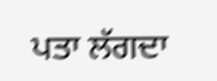ਪਤਾ ਲੱਗਦਾ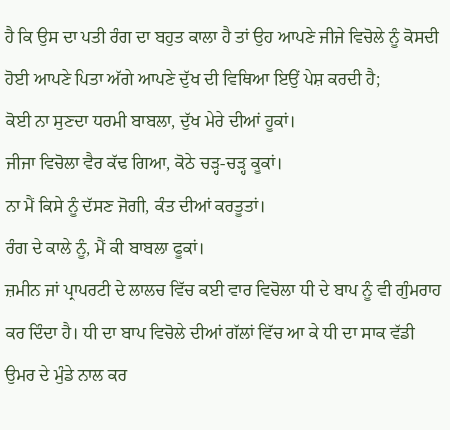ਹੈ ਕਿ ਉਸ ਦਾ ਪਤੀ ਰੰਗ ਦਾ ਬਹੁਤ ਕਾਲਾ ਹੈ ਤਾਂ ਉਹ ਆਪਣੇ ਜੀਜੇ ਵਿਚੋਲੇ ਨੂੰ ਕੋਸਦੀ ਹੋਈ ਆਪਣੇ ਪਿਤਾ ਅੱਗੇ ਆਪਣੇ ਦੁੱਖ ਦੀ ਵਿਥਿਆ ਇਉਂ ਪੇਸ਼ ਕਰਦੀ ਹੈ;
ਕੋਈ ਨਾ ਸੁਣਦਾ ਧਰਮੀ ਬਾਬਲਾ, ਦੁੱਖ ਮੇਰੇ ਦੀਆਂ ਹੂਕਾਂ।
ਜੀਜਾ ਵਿਚੋਲਾ ਵੈਰ ਕੱਢ ਗਿਆ, ਕੋਠੇ ਚੜ੍ਹ-ਚੜ੍ਹ ਕੂਕਾਂ।
ਨਾ ਮੈਂ ਕਿਸੇ ਨੂੰ ਦੱਸਣ ਜੋਗੀ, ਕੰਤ ਦੀਆਂ ਕਰਤੂਤਾਂ।
ਰੰਗ ਦੇ ਕਾਲੇ ਨੂੰ, ਮੈਂ ਕੀ ਬਾਬਲਾ ਫੂਕਾਂ।
ਜ਼ਮੀਨ ਜਾਂ ਪ੍ਰਾਪਰਟੀ ਦੇ ਲਾਲਚ ਵਿੱਚ ਕਈ ਵਾਰ ਵਿਚੋਲਾ ਧੀ ਦੇ ਬਾਪ ਨੂੰ ਵੀ ਗੁੰਮਰਾਹ ਕਰ ਦਿੰਦਾ ਹੈ। ਧੀ ਦਾ ਬਾਪ ਵਿਚੋਲੇ ਦੀਆਂ ਗੱਲਾਂ ਵਿੱਚ ਆ ਕੇ ਧੀ ਦਾ ਸਾਕ ਵੱਡੀ ਉਮਰ ਦੇ ਮੁੰਡੇ ਨਾਲ ਕਰ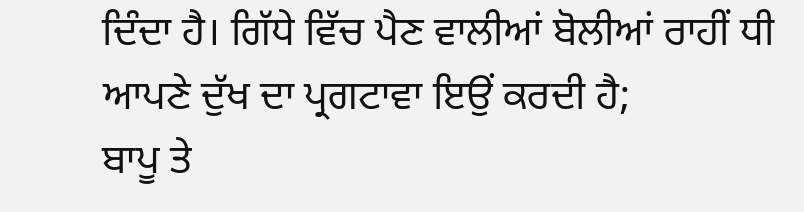ਦਿੰਦਾ ਹੈ। ਗਿੱਧੇ ਵਿੱਚ ਪੈਣ ਵਾਲੀਆਂ ਬੋਲੀਆਂ ਰਾਹੀਂ ਧੀ ਆਪਣੇ ਦੁੱਖ ਦਾ ਪ੍ਰਗਟਾਵਾ ਇਉਂ ਕਰਦੀ ਹੈ;
ਬਾਪੂ ਤੇ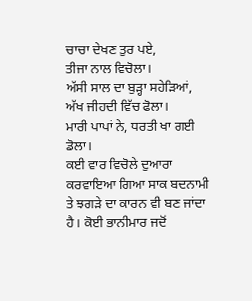ਚਾਚਾ ਦੇਖਣ ਤੁਰ ਪਏ,
ਤੀਜਾ ਨਾਲ ਵਿਚੋਲਾ।
ਅੱਸੀ ਸਾਲ ਦਾ ਬੁੜ੍ਹਾ ਸਹੇੜਿਆਂ,
ਅੱਖ ਜੀਹਦੀ ਵਿੱਚ ਫੋਲਾ।
ਮਾਰੀ ਪਾਪਾਂ ਨੇ, ਧਰਤੀ ਖਾ ਗਈ ਡੋਲਾ।
ਕਈ ਵਾਰ ਵਿਚੋਲੇ ਦੁਆਰਾ ਕਰਵਾਇਆ ਗਿਆ ਸਾਕ ਬਦਨਾਮੀ ਤੇ ਝਗੜੇ ਦਾ ਕਾਰਨ ਵੀ ਬਣ ਜਾਂਦਾ ਹੈ। ਕੋਈ ਭਾਨੀਮਾਰ ਜਦੋਂ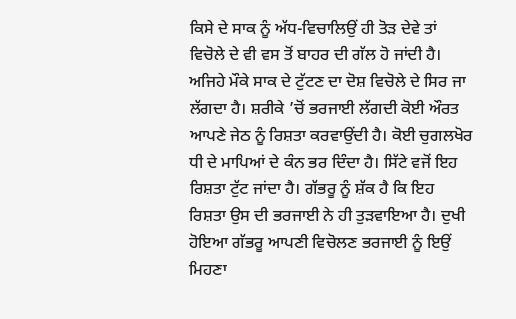ਕਿਸੇ ਦੇ ਸਾਕ ਨੂੰ ਅੱਧ-ਵਿਚਾਲਿਉਂ ਹੀ ਤੋੜ ਦੇਵੇ ਤਾਂ ਵਿਚੋਲੇ ਦੇ ਵੀ ਵਸ ਤੋਂ ਬਾਹਰ ਦੀ ਗੱਲ ਹੋ ਜਾਂਦੀ ਹੈ। ਅਜਿਹੇ ਮੌਕੇ ਸਾਕ ਦੇ ਟੁੱਟਣ ਦਾ ਦੋਸ਼ ਵਿਚੋਲੇ ਦੇ ਸਿਰ ਜਾ ਲੱਗਦਾ ਹੈ। ਸ਼ਰੀਕੇ ’ਚੋਂ ਭਰਜਾਈ ਲੱਗਦੀ ਕੋਈ ਔਰਤ ਆਪਣੇ ਜੇਠ ਨੂੰ ਰਿਸ਼ਤਾ ਕਰਵਾਉਂਦੀ ਹੈ। ਕੋਈ ਚੁਗਲਖੋਰ ਧੀ ਦੇ ਮਾਪਿਆਂ ਦੇ ਕੰਨ ਭਰ ਦਿੰਦਾ ਹੈ। ਸਿੱਟੇ ਵਜੋਂ ਇਹ ਰਿਸ਼ਤਾ ਟੁੱਟ ਜਾਂਦਾ ਹੈ। ਗੱਭਰੂ ਨੂੰ ਸ਼ੱਕ ਹੈ ਕਿ ਇਹ ਰਿਸ਼ਤਾ ਉਸ ਦੀ ਭਰਜਾਈ ਨੇ ਹੀ ਤੁੜਵਾਇਆ ਹੈ। ਦੁਖੀ ਹੋਇਆ ਗੱਭਰੂ ਆਪਣੀ ਵਿਚੋਲਣ ਭਰਜਾਈ ਨੂੰ ਇਉਂ ਮਿਹਣਾ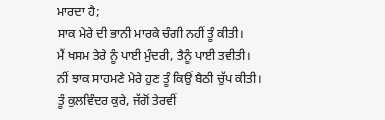ਮਾਰਦਾ ਹੈ;
ਸਾਕ ਮੇਰੇ ਦੀ ਭਾਨੀ ਮਾਰਕੇ ਚੰਗੀ ਨਹੀਂ ਤੂੰ ਕੀਤੀ।
ਮੈਂ ਖਸਮ ਤੇਰੇ ਨੂੰ ਪਾਈ ਮੁੰਦਰੀ, ਤੈਨੂੰ ਪਾਈ ਤਵੀਤੀ।
ਨੀਂ ਝਾਕ ਸਾਹਮਣੇ ਮੇਰੇ ਹੁਣ ਤੂੰ ਕਿਉਂ ਬੈਠੀ ਚੁੱਪ ਕੀਤੀ।
ਤੂੰ ਕੁਲਵਿੰਦਰ ਕੁਰੇ, ਜੱਗੋਂ ਤੇਰਵੀਂ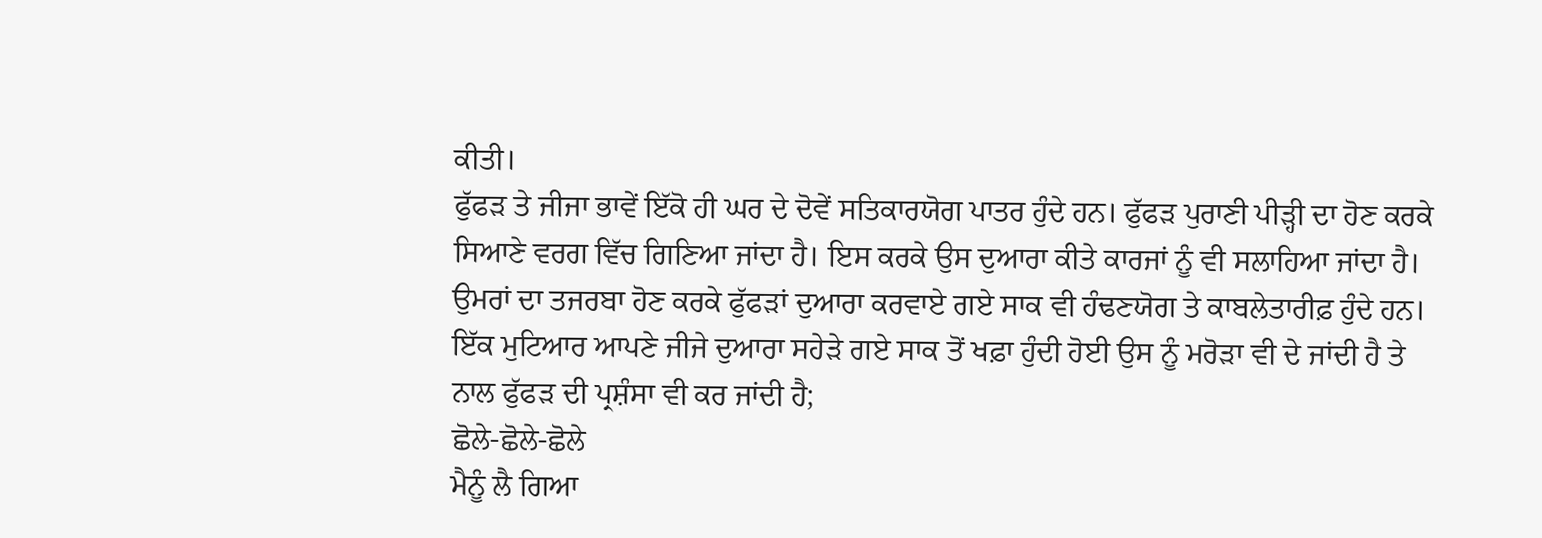ਕੀਤੀ।
ਫੁੱਫੜ ਤੇ ਜੀਜਾ ਭਾਵੇਂ ਇੱਕੋ ਹੀ ਘਰ ਦੇ ਦੋਵੇਂ ਸਤਿਕਾਰਯੋਗ ਪਾਤਰ ਹੁੰਦੇ ਹਨ। ਫੁੱਫੜ ਪੁਰਾਣੀ ਪੀੜ੍ਹੀ ਦਾ ਹੋਣ ਕਰਕੇ ਸਿਆਣੇ ਵਰਗ ਵਿੱਚ ਗਿਣਿਆ ਜਾਂਦਾ ਹੈ। ਇਸ ਕਰਕੇ ਉਸ ਦੁਆਰਾ ਕੀਤੇ ਕਾਰਜਾਂ ਨੂੰ ਵੀ ਸਲਾਹਿਆ ਜਾਂਦਾ ਹੈ। ਉਮਰਾਂ ਦਾ ਤਜਰਬਾ ਹੋਣ ਕਰਕੇ ਫੁੱਫੜਾਂ ਦੁਆਰਾ ਕਰਵਾਏ ਗਏ ਸਾਕ ਵੀ ਹੰਢਣਯੋਗ ਤੇ ਕਾਬਲੇਤਾਰੀਫ਼ ਹੁੰਦੇ ਹਨ। ਇੱਕ ਮੁਟਿਆਰ ਆਪਣੇ ਜੀਜੇ ਦੁਆਰਾ ਸਹੇੜੇ ਗਏ ਸਾਕ ਤੋਂ ਖਫ਼ਾ ਹੁੰਦੀ ਹੋਈ ਉਸ ਨੂੰ ਮਰੋੜਾ ਵੀ ਦੇ ਜਾਂਦੀ ਹੈ ਤੇ ਨਾਲ ਫੁੱਫੜ ਦੀ ਪ੍ਰਸ਼ੰਸਾ ਵੀ ਕਰ ਜਾਂਦੀ ਹੈ;
ਛੋਲੇ-ਛੋਲੇ-ਛੋਲੇ
ਮੈਨੂੰ ਲੈ ਗਿਆ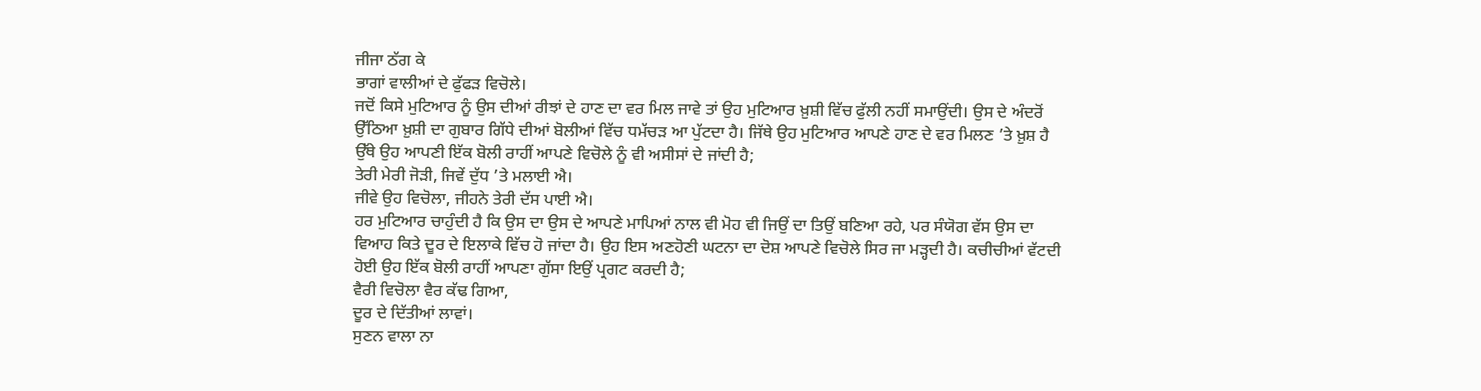ਜੀਜਾ ਠੱਗ ਕੇ
ਭਾਗਾਂ ਵਾਲੀਆਂ ਦੇ ਫੁੱਫੜ ਵਿਚੋਲੇ।
ਜਦੋਂ ਕਿਸੇ ਮੁਟਿਆਰ ਨੂੰ ਉਸ ਦੀਆਂ ਰੀਝਾਂ ਦੇ ਹਾਣ ਦਾ ਵਰ ਮਿਲ ਜਾਵੇ ਤਾਂ ਉਹ ਮੁਟਿਆਰ ਖ਼ੁਸ਼ੀ ਵਿੱਚ ਫੁੱਲੀ ਨਹੀਂ ਸਮਾਉਂਦੀ। ਉਸ ਦੇ ਅੰਦਰੋਂ ਉੱਠਿਆ ਖ਼ੁਸ਼ੀ ਦਾ ਗੁਬਾਰ ਗਿੱਧੇ ਦੀਆਂ ਬੋਲੀਆਂ ਵਿੱਚ ਧਮੱਚੜ ਆ ਪੁੱਟਦਾ ਹੈ। ਜਿੱਥੇ ਉਹ ਮੁਟਿਆਰ ਆਪਣੇ ਹਾਣ ਦੇ ਵਰ ਮਿਲਣ ’ਤੇ ਖ਼ੁਸ਼ ਹੈ ਉੱਥੇ ਉਹ ਆਪਣੀ ਇੱਕ ਬੋਲੀ ਰਾਹੀਂ ਆਪਣੇ ਵਿਚੋਲੇ ਨੂੰ ਵੀ ਅਸੀਸਾਂ ਦੇ ਜਾਂਦੀ ਹੈ;
ਤੇਰੀ ਮੇਰੀ ਜੋੜੀ, ਜਿਵੇਂ ਦੁੱਧ ’ਤੇ ਮਲਾਈ ਐ।
ਜੀਵੇ ਉਹ ਵਿਚੋਲਾ, ਜੀਹਨੇ ਤੇਰੀ ਦੱਸ ਪਾਈ ਐ।
ਹਰ ਮੁਟਿਆਰ ਚਾਹੁੰਦੀ ਹੈ ਕਿ ਉਸ ਦਾ ਉਸ ਦੇ ਆਪਣੇ ਮਾਪਿਆਂ ਨਾਲ ਵੀ ਮੋਹ ਵੀ ਜਿਉਂ ਦਾ ਤਿਉਂ ਬਣਿਆ ਰਹੇ, ਪਰ ਸੰਯੋਗ ਵੱਸ ਉਸ ਦਾ ਵਿਆਹ ਕਿਤੇ ਦੂਰ ਦੇ ਇਲਾਕੇ ਵਿੱਚ ਹੋ ਜਾਂਦਾ ਹੈ। ਉਹ ਇਸ ਅਣਹੋਣੀ ਘਟਨਾ ਦਾ ਦੋਸ਼ ਆਪਣੇ ਵਿਚੋਲੇ ਸਿਰ ਜਾ ਮੜ੍ਹਦੀ ਹੈ। ਕਚੀਚੀਆਂ ਵੱਟਦੀ ਹੋਈ ਉਹ ਇੱਕ ਬੋਲੀ ਰਾਹੀਂ ਆਪਣਾ ਗੁੱਸਾ ਇਉਂ ਪ੍ਰਗਟ ਕਰਦੀ ਹੈ;
ਵੈਰੀ ਵਿਚੋਲਾ ਵੈਰ ਕੱਢ ਗਿਆ,
ਦੂਰ ਦੇ ਦਿੱਤੀਆਂ ਲਾਵਾਂ।
ਸੁਣਨ ਵਾਲਾ ਨਾ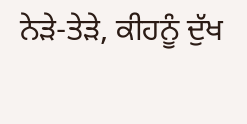ਨੇੜੇ-ਤੇੜੇ, ਕੀਹਨੂੰ ਦੁੱਖ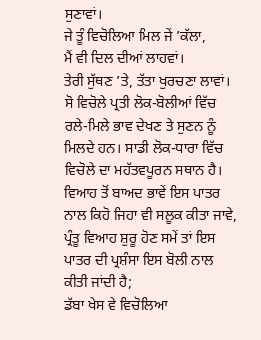ਸੁਣਾਵਾਂ।
ਜੇ ਤੂੰ ਵਿਚੋਲਿਆ ਮਿਲ ਜੇਂ ’ਕੱਲਾ,
ਮੈਂ ਵੀ ਦਿਲ ਦੀਆਂ ਲਾਹਵਾਂ।
ਤੇਰੀ ਸੁੱਥਣ ’ਤੇ, ਤੱਤਾ ਖੁਰਚਣਾ ਲਾਵਾਂ।
ਸੋ ਵਿਚੋਲੇ ਪ੍ਰਤੀ ਲੋਕ-ਬੋਲੀਆਂ ਵਿੱਚ ਰਲੇ-ਮਿਲੇ ਭਾਵ ਦੇਖਣ ਤੇ ਸੁਣਨ ਨੂੰ ਮਿਲਦੇ ਹਨ। ਸਾਡੀ ਲੋਕ-ਧਾਰਾ ਵਿੱਚ ਵਿਚੋਲੇ ਦਾ ਮਹੱਤਵਪੂਰਨ ਸਥਾਨ ਹੈ। ਵਿਆਹ ਤੋਂ ਬਾਅਦ ਭਾਵੇਂ ਇਸ ਪਾਤਰ ਨਾਲ ਕਿਹੋ ਜਿਹਾ ਵੀ ਸਲੂਕ ਕੀਤਾ ਜਾਵੇ, ਪ੍ਰੰਤੂ ਵਿਆਹ ਸ਼ੁਰੂ ਹੋਣ ਸਮੇਂ ਤਾਂ ਇਸ ਪਾਤਰ ਦੀ ਪ੍ਰਸ਼ੰਸਾ ਇਸ ਬੋਲੀ ਨਾਲ ਕੀਤੀ ਜਾਂਦੀ ਹੈ;
ਡੱਬਾ ਖੇਸ ਵੇ ਵਿਚੋਲਿਆ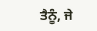ਤੈਨੂੰ, ਜੇ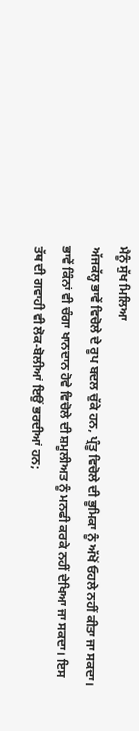ਮੈਨੂੰ ਸੁੱਖ ਮਿਲਿਆ
ਅੱਜਕੱਲ੍ਹ ਭਾਵੇਂ ਵਿਚੋਲੇ ਦੇ ਰੂਪ ਬਦਲ ਚੁੱਕੇ ਹਨ, ਪ੍ਰੰਤੂ ਵਿਚੋਲੇ ਦੀ ਭੂਮਿਕਾ ਨੂੰ ਅੱਖੋਂ ਓਹਲੇ ਨਹੀਂ ਕੀਤਾ ਜਾ ਸਕਦਾ। ਭਾਵੇਂ ਕਿੰਨਾਂ ਵੀ ਚੰਗਾ ਖਾਨਦਾਨ ਹੋਵੇ ਵਿਚੋਲੇ ਦੀ ਸ਼ਮੂਲੀਅਤ ਨੂੰ ਮਨਫੀ ਕਰਕੇ ਨਹੀਂ ਦੇਖਿਆ ਜਾ ਸਕਦਾ। ਇਸ ਤੱਥ ਦੀ ਗਵਾਹੀ ਵੀ ਲੋਕ-ਬੋਲੀਆਂ ਇਉਂ ਭਰਦੀਆਂ ਹਨ;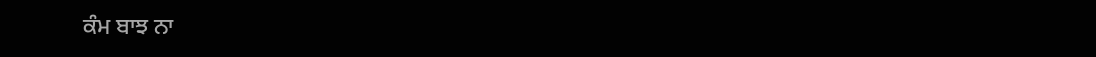ਕੰਮ ਬਾਝ ਨਾ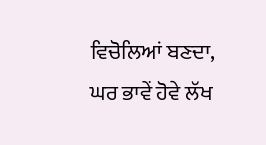ਵਿਚੋਲਿਆਂ ਬਣਦਾ,
ਘਰ ਭਾਵੇਂ ਹੋਵੇ ਲੱਖ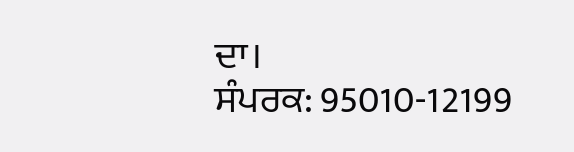ਦਾ।
ਸੰਪਰਕ: 95010-12199